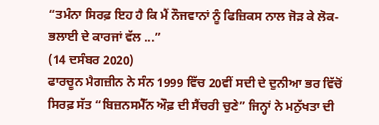“ਤਮੰਨਾ ਸਿਰਫ਼ ਇਹ ਹੈ ਕਿ ਮੈਂ ਨੌਜਵਾਨਾਂ ਨੂੰ ਫਿਜ਼ਿਕਸ ਨਾਲ ਜੋੜ ਕੇ ਲੋਕ-ਭਲਾਈ ਦੇ ਕਾਰਜਾਂ ਵੱਲ ...”
(14 ਦਸੰਬਰ 2020)
ਫਾਰਚੂਨ ਮੈਗਜ਼ੀਨ ਨੇ ਸੰਨ 1999 ਵਿੱਚ 20ਵੀਂ ਸਦੀ ਦੇ ਦੁਨੀਆ ਭਰ ਵਿੱਚੋਂ ਸਿਰਫ਼ ਸੱਤ “ਬਿਜ਼ਨਸਮੈੱਨ ਔਫ਼ ਦੀ ਸੈਂਚਰੀ ਚੁਣੇ” ਜਿਨ੍ਹਾਂ ਨੇ ਮਨੁੱਖਤਾ ਦੀ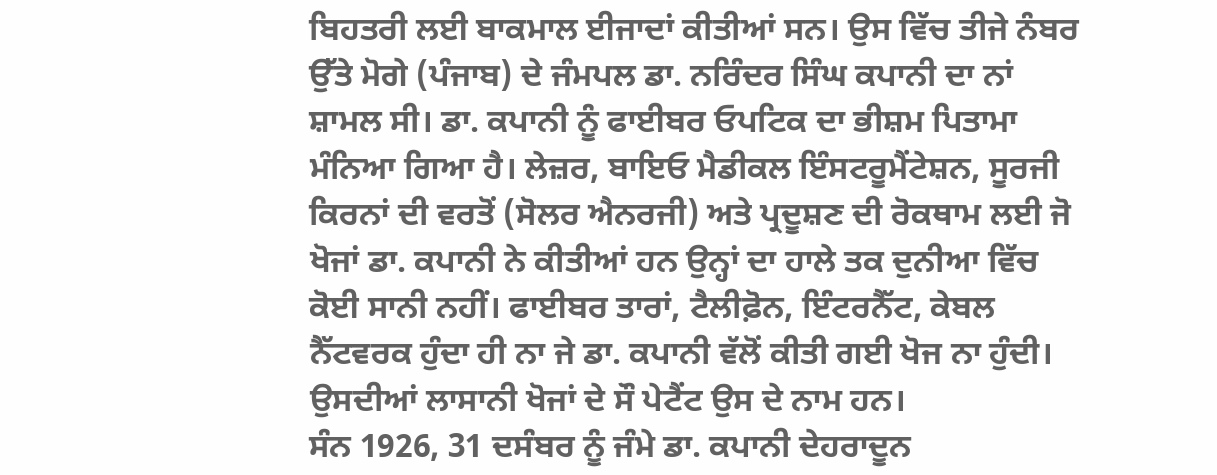ਬਿਹਤਰੀ ਲਈ ਬਾਕਮਾਲ ਈਜਾਦਾਂ ਕੀਤੀਆਂ ਸਨ। ਉਸ ਵਿੱਚ ਤੀਜੇ ਨੰਬਰ ਉੱਤੇ ਮੋਗੇ (ਪੰਜਾਬ) ਦੇ ਜੰਮਪਲ ਡਾ. ਨਰਿੰਦਰ ਸਿੰਘ ਕਪਾਨੀ ਦਾ ਨਾਂ ਸ਼ਾਮਲ ਸੀ। ਡਾ. ਕਪਾਨੀ ਨੂੰ ਫਾਈਬਰ ਓਪਟਿਕ ਦਾ ਭੀਸ਼ਮ ਪਿਤਾਮਾ ਮੰਨਿਆ ਗਿਆ ਹੈ। ਲੇਜ਼ਰ, ਬਾਇਓ ਮੈਡੀਕਲ ਇੰਸਟਰੂਮੈਂਟੇਸ਼ਨ, ਸੂਰਜੀ ਕਿਰਨਾਂ ਦੀ ਵਰਤੋਂ (ਸੋਲਰ ਐਨਰਜੀ) ਅਤੇ ਪ੍ਰਦੂਸ਼ਣ ਦੀ ਰੋਕਥਾਮ ਲਈ ਜੋ ਖੋਜਾਂ ਡਾ. ਕਪਾਨੀ ਨੇ ਕੀਤੀਆਂ ਹਨ ਉਨ੍ਹਾਂ ਦਾ ਹਾਲੇ ਤਕ ਦੁਨੀਆ ਵਿੱਚ ਕੋਈ ਸਾਨੀ ਨਹੀਂ। ਫਾਈਬਰ ਤਾਰਾਂ, ਟੈਲੀਫ਼ੋਨ, ਇੰਟਰਨੈੱਟ, ਕੇਬਲ ਨੈੱਟਵਰਕ ਹੁੰਦਾ ਹੀ ਨਾ ਜੇ ਡਾ. ਕਪਾਨੀ ਵੱਲੋਂ ਕੀਤੀ ਗਈ ਖੋਜ ਨਾ ਹੁੰਦੀ।
ਉਸਦੀਆਂ ਲਾਸਾਨੀ ਖੋਜਾਂ ਦੇ ਸੌ ਪੇਟੈਂਟ ਉਸ ਦੇ ਨਾਮ ਹਨ।
ਸੰਨ 1926, 31 ਦਸੰਬਰ ਨੂੰ ਜੰਮੇ ਡਾ. ਕਪਾਨੀ ਦੇਹਰਾਦੂਨ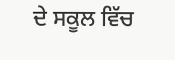ਦੇ ਸਕੂਲ ਵਿੱਚ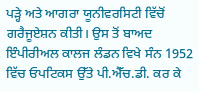ਪੜ੍ਹੇ ਅਤੇ ਆਗਰਾ ਯੂਨੀਵਰਸਿਟੀ ਵਿੱਚੋਂ ਗਰੈਜੂਏਸ਼ਨ ਕੀਤੀ। ਉਸ ਤੋਂ ਬਾਅਦ ਇੰਪੀਰੀਅਲ ਕਾਲਜ ਲੰਡਨ ਵਿਖੇ ਸੰਨ 1952 ਵਿੱਚ ਓਪਟਿਕਸ ਉੱਤੇ ਪੀ.ਐੱਚ.ਡੀ. ਕਰ ਕੇ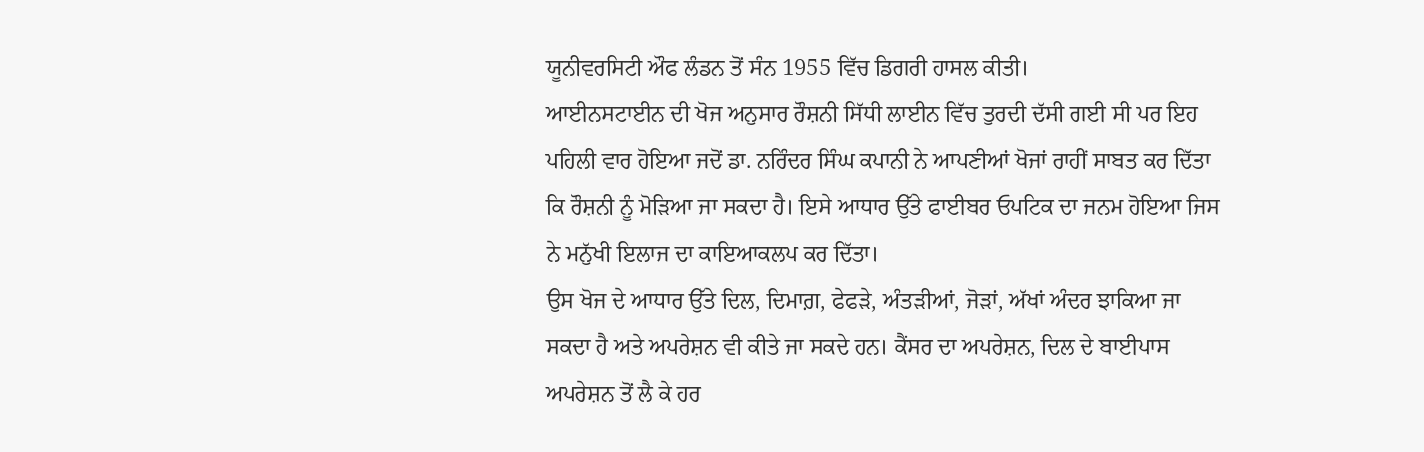ਯੂਨੀਵਰਸਿਟੀ ਔਫ ਲੰਡਨ ਤੋਂ ਸੰਨ 1955 ਵਿੱਚ ਡਿਗਰੀ ਹਾਸਲ ਕੀਤੀ।
ਆਈਨਸਟਾਈਨ ਦੀ ਖੋਜ ਅਨੁਸਾਰ ਰੌਸ਼ਨੀ ਸਿੱਧੀ ਲਾਈਨ ਵਿੱਚ ਤੁਰਦੀ ਦੱਸੀ ਗਈ ਸੀ ਪਰ ਇਹ ਪਹਿਲੀ ਵਾਰ ਹੋਇਆ ਜਦੋਂ ਡਾ. ਨਰਿੰਦਰ ਸਿੰਘ ਕਪਾਨੀ ਨੇ ਆਪਣੀਆਂ ਖੋਜਾਂ ਰਾਹੀਂ ਸਾਬਤ ਕਰ ਦਿੱਤਾ ਕਿ ਰੌਸ਼ਨੀ ਨੂੰ ਮੋੜਿਆ ਜਾ ਸਕਦਾ ਹੈ। ਇਸੇ ਆਧਾਰ ਉੱਤੇ ਫਾਈਬਰ ਓਪਟਿਕ ਦਾ ਜਨਮ ਹੋਇਆ ਜਿਸ ਨੇ ਮਨੁੱਖੀ ਇਲਾਜ ਦਾ ਕਾਇਆਕਲਪ ਕਰ ਦਿੱਤਾ।
ਉਸ ਖੋਜ ਦੇ ਆਧਾਰ ਉੱਤੇ ਦਿਲ, ਦਿਮਾਗ਼, ਫੇਫੜੇ, ਅੰਤੜੀਆਂ, ਜੋੜਾਂ, ਅੱਖਾਂ ਅੰਦਰ ਝਾਕਿਆ ਜਾ ਸਕਦਾ ਹੈ ਅਤੇ ਅਪਰੇਸ਼ਨ ਵੀ ਕੀਤੇ ਜਾ ਸਕਦੇ ਹਨ। ਕੈਂਸਰ ਦਾ ਅਪਰੇਸ਼ਨ, ਦਿਲ ਦੇ ਬਾਈਪਾਸ ਅਪਰੇਸ਼ਨ ਤੋਂ ਲੈ ਕੇ ਹਰ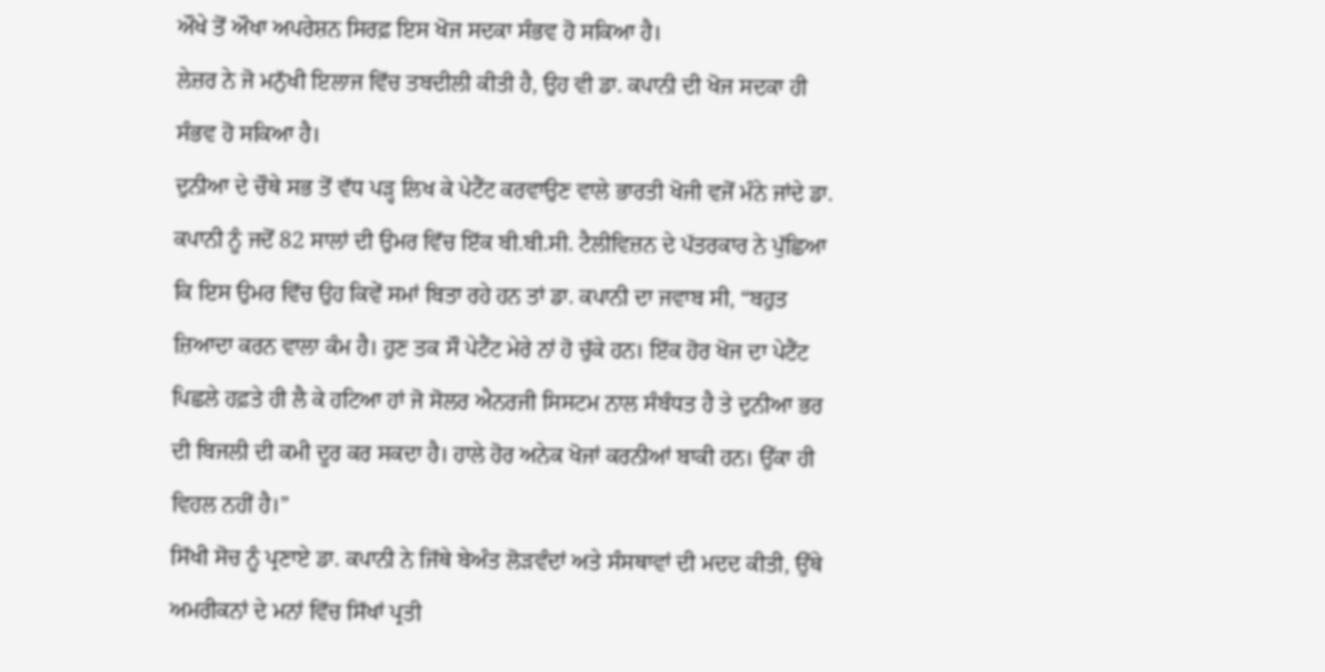ਔਖੇ ਤੋਂ ਔਖਾ ਅਪਰੇਸ਼ਨ ਸਿਰਫ਼ ਇਸ ਖੋਜ ਸਦਕਾ ਸੰਭਵ ਹੋ ਸਕਿਆ ਹੈ।
ਲੇਜ਼ਰ ਨੇ ਜੋ ਮਨੁੱਖੀ ਇਲਾਜ ਵਿੱਚ ਤਬਦੀਲੀ ਕੀਤੀ ਹੈ, ਉਹ ਵੀ ਡਾ. ਕਪਾਨੀ ਦੀ ਖੋਜ ਸਦਕਾ ਹੀ ਸੰਭਵ ਹੋ ਸਕਿਆ ਹੈ।
ਦੁਨੀਆ ਦੇ ਚੌਥੇ ਸਭ ਤੋਂ ਵੱਧ ਪੜ੍ਹ ਲਿਖ ਕੇ ਪੇਟੈਂਟ ਕਰਵਾਉਣ ਵਾਲੇ ਭਾਰਤੀ ਖੋਜੀ ਵਜੋਂ ਮੰਨੇ ਜਾਂਦੇ ਡਾ. ਕਪਾਨੀ ਨੂੰ ਜਦੋਂ 82 ਸਾਲਾਂ ਦੀ ਉਮਰ ਵਿੱਚ ਇੱਕ ਬੀ.ਬੀ.ਸੀ. ਟੈਲੀਵਿਜ਼ਨ ਦੇ ਪੱਤਰਕਾਰ ਨੇ ਪੁੱਛਿਆ ਕਿ ਇਸ ਉਮਰ ਵਿੱਚ ਉਹ ਕਿਵੇਂ ਸਮਾਂ ਬਿਤਾ ਰਹੇ ਹਨ ਤਾਂ ਡਾ. ਕਪਾਨੀ ਦਾ ਜਵਾਬ ਸੀ, “ਬਹੁਤ ਜ਼ਿਆਦਾ ਕਰਨ ਵਾਲਾ ਕੰਮ ਹੈ। ਹੁਣ ਤਕ ਸੌ ਪੇਟੈਂਟ ਮੇਰੇ ਨਾਂ ਹੋ ਚੁੱਕੇ ਹਨ। ਇੱਕ ਹੋਰ ਖੋਜ ਦਾ ਪੇਟੈਂਟ ਪਿਛਲੇ ਹਫ਼ਤੇ ਹੀ ਲੈ ਕੇ ਹਟਿਆ ਹਾਂ ਜੋ ਸੋਲਰ ਐਨਰਜੀ ਸਿਸਟਮ ਨਾਲ ਸੰਬੰਧਤ ਹੈ ਤੇ ਦੁਨੀਆ ਭਰ ਦੀ ਬਿਜਲੀ ਦੀ ਕਮੀ ਦੂਰ ਕਰ ਸਕਦਾ ਹੈ। ਹਾਲੇ ਹੋਰ ਅਨੇਕ ਖੋਜਾਂ ਕਰਨੀਆਂ ਬਾਕੀ ਹਨ। ਉੱਕਾ ਹੀ ਵਿਹਲ ਨਹੀਂ ਹੈ।”
ਸਿੱਖੀ ਸੋਚ ਨੂੰ ਪ੍ਰਣਾਏ ਡਾ. ਕਪਾਨੀ ਨੇ ਜਿੱਥੇ ਬੇਅੰਤ ਲੋੜਵੰਦਾਂ ਅਤੇ ਸੰਸਥਾਵਾਂ ਦੀ ਮਦਦ ਕੀਤੀ, ਉੱਥੇ ਅਮਰੀਕਨਾਂ ਦੇ ਮਨਾਂ ਵਿੱਚ ਸਿੱਖਾਂ ਪ੍ਰਤੀ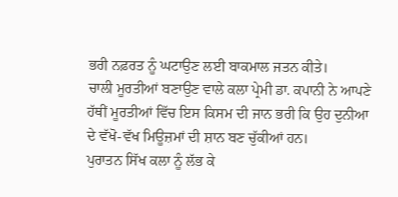ਭਰੀ ਨਫ਼ਰਤ ਨੂੰ ਘਟਾਉਣ ਲਈ ਬਾਕਮਾਲ ਜਤਨ ਕੀਤੇ।
ਚਾਲੀ ਮੂਰਤੀਆਂ ਬਣਾਉਣ ਵਾਲੇ ਕਲਾ ਪ੍ਰੇਮੀ ਡਾ. ਕਪਾਨੀ ਨੇ ਆਪਣੇ ਹੱਥੀਂ ਮੂਰਤੀਆਂ ਵਿੱਚ ਇਸ ਕਿਸਮ ਦੀ ਜਾਨ ਭਰੀ ਕਿ ਉਹ ਦੁਨੀਆ ਦੇ ਵੱਖੋ-ਵੱਖ ਮਿਊਜ਼ਮਾਂ ਦੀ ਸ਼ਾਨ ਬਣ ਚੁੱਕੀਆਂ ਹਨ।
ਪੁਰਾਤਨ ਸਿੱਖ ਕਲਾ ਨੂੰ ਲੱਭ ਕੇ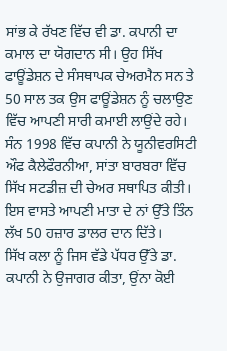ਸਾਂਭ ਕੇ ਰੱਖਣ ਵਿੱਚ ਵੀ ਡਾ. ਕਪਾਨੀ ਦਾ ਕਮਾਲ ਦਾ ਯੋਗਦਾਨ ਸੀ। ਉਹ ਸਿੱਖ ਫਾਊਂਡੇਸ਼ਨ ਦੇ ਸੰਸਥਾਪਕ ਚੇਅਰਮੈਨ ਸਨ ਤੇ 50 ਸਾਲ ਤਕ ਉਸ ਫਾਊਂਡੇਸ਼ਨ ਨੂੰ ਚਲਾਉਣ ਵਿੱਚ ਆਪਣੀ ਸਾਰੀ ਕਮਾਈ ਲਾਉਂਦੇ ਰਹੇ। ਸੰਨ 1998 ਵਿੱਚ ਕਪਾਨੀ ਨੇ ਯੂਨੀਵਰਸਿਟੀ ਔਫ ਕੈਲੇਫੌਰਨੀਆ, ਸਾਂਤਾ ਬਾਰਬਰਾ ਵਿੱਚ ਸਿੱਖ ਸਟਡੀਜ਼ ਦੀ ਚੇਅਰ ਸਥਾਪਿਤ ਕੀਤੀ। ਇਸ ਵਾਸਤੇ ਆਪਣੀ ਮਾਤਾ ਦੇ ਨਾਂ ਉੱਤੇ ਤਿੰਨ ਲੱਖ 50 ਹਜ਼ਾਰ ਡਾਲਰ ਦਾਨ ਦਿੱਤੇ।
ਸਿੱਖ ਕਲਾ ਨੂੰ ਜਿਸ ਵੱਡੇ ਪੱਧਰ ਉੱਤੇ ਡਾ. ਕਪਾਨੀ ਨੇ ਉਜਾਗਰ ਕੀਤਾ, ਉਂਨਾ ਕੋਈ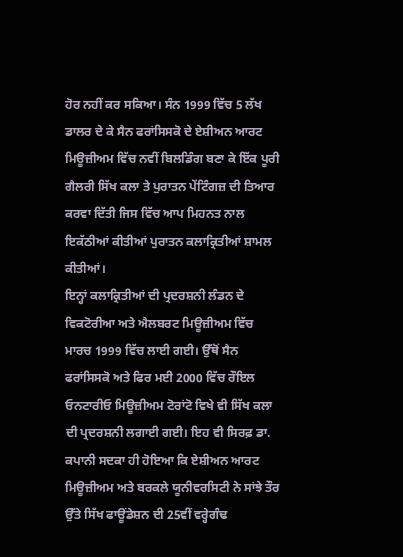ਹੋਰ ਨਹੀਂ ਕਰ ਸਕਿਆ। ਸੰਨ 1999 ਵਿੱਚ 5 ਲੱਖ ਡਾਲਰ ਦੇ ਕੇ ਸੈਨ ਫਰਾਂਸਿਸਕੋ ਦੇ ਏਸ਼ੀਅਨ ਆਰਟ ਮਿਊਜ਼ੀਅਮ ਵਿੱਚ ਨਵੀਂ ਬਿਲਡਿੰਗ ਬਣਾ ਕੇ ਇੱਕ ਪੂਰੀ ਗੈਲਰੀ ਸਿੱਖ ਕਲਾ ਤੇ ਪੁਰਾਤਨ ਪੇਂਟਿੰਗਜ਼ ਦੀ ਤਿਆਰ ਕਰਵਾ ਦਿੱਤੀ ਜਿਸ ਵਿੱਚ ਆਪ ਮਿਹਨਤ ਨਾਲ ਇਕੱਠੀਆਂ ਕੀਤੀਆਂ ਪੁਰਾਤਨ ਕਲਾਕ੍ਰਿਤੀਆਂ ਸ਼ਾਮਲ ਕੀਤੀਆਂ।
ਇਨ੍ਹਾਂ ਕਲਾਕ੍ਰਿਤੀਆਂ ਦੀ ਪ੍ਰਦਰਸ਼ਨੀ ਲੰਡਨ ਦੇ ਵਿਕਟੋਰੀਆ ਅਤੇ ਐਲਬਰਟ ਮਿਊਜ਼ੀਅਮ ਵਿੱਚ ਮਾਰਚ 1999 ਵਿੱਚ ਲਾਈ ਗਈ। ਉੱਥੋਂ ਸੈਨ ਫਰਾਂਸਿਸਕੋ ਅਤੇ ਫਿਰ ਮਈ 2000 ਵਿੱਚ ਰੌਇਲ ਓਨਟਾਰੀਓ ਮਿਊਜ਼ੀਅਮ ਟੋਰਾਂਟੋ ਵਿਖੇ ਵੀ ਸਿੱਖ ਕਲਾ ਦੀ ਪ੍ਰਦਰਸ਼ਨੀ ਲਗਾਈ ਗਈ। ਇਹ ਵੀ ਸਿਰਫ਼ ਡਾ. ਕਪਾਨੀ ਸਦਕਾ ਹੀ ਹੋਇਆ ਕਿ ਏਸ਼ੀਅਨ ਆਰਟ ਮਿਊਜ਼ੀਅਮ ਅਤੇ ਬਰਕਲੇ ਯੂਨੀਵਰਸਿਟੀ ਨੇ ਸਾਂਝੇ ਤੌਰ ਉੱਤੇ ਸਿੱਖ ਫਾਊਂਡੇਸ਼ਨ ਦੀ 25ਵੀਂ ਵਰ੍ਹੇਗੰਢ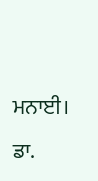ਮਨਾਈ।
ਡਾ.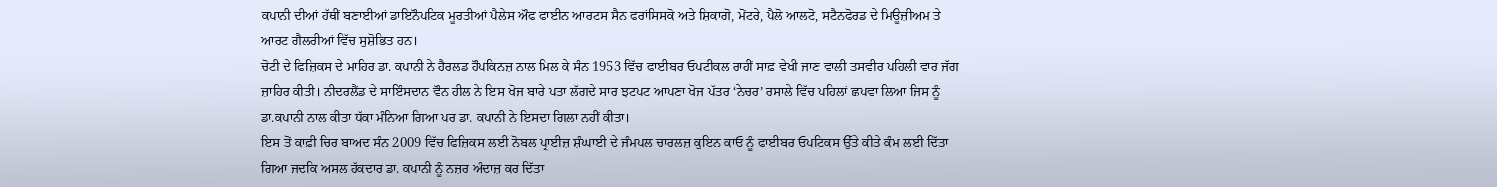ਕਪਾਨੀ ਦੀਆਂ ਹੱਥੀਂ ਬਣਾਈਆਂ ਡਾਇਨੌਪਟਿਕ ਮੂਰਤੀਆਂ ਪੈਲੇਸ ਔਫ ਫਾਈਨ ਆਰਟਸ ਸੈਨ ਫਰਾਂਸਿਸਕੋ ਅਤੇ ਸ਼ਿਕਾਗੋ, ਮੋਂਟਰੇ, ਪੈਲੋ ਆਲਟੋ, ਸਟੈਨਫੋਰਡ ਦੇ ਮਿਊਜ਼ੀਅਮ ਤੇ ਆਰਟ ਗੈਲਰੀਆਂ ਵਿੱਚ ਸੁਸ਼ੋਭਿਤ ਹਨ।
ਚੋਟੀ ਦੇ ਫਿਜ਼ਿਕਸ ਦੇ ਮਾਹਿਰ ਡਾ. ਕਪਾਨੀ ਨੇ ਹੈਰਲਡ ਹੌਪਕਿਨਜ਼ ਨਾਲ ਮਿਲ ਕੇ ਸੰਨ 1953 ਵਿੱਚ ਫਾਈਬਰ ਓਪਟੀਕਲ ਰਾਹੀਂ ਸਾਫ਼ ਵੇਖੀ ਜਾਣ ਵਾਲੀ ਤਸਵੀਰ ਪਹਿਲੀ ਵਾਰ ਜੱਗ ਜ਼ਾਹਿਰ ਕੀਤੀ। ਨੀਦਰਲੈਂਡ ਦੇ ਸਾਇੰਸਦਾਨ ਵੌਨ ਹੀਲ ਨੇ ਇਸ ਖੋਜ ਬਾਰੇ ਪਤਾ ਲੱਗਦੇ ਸਾਰ ਝਟਪਟ ਆਪਣਾ ਖੋਜ ਪੱਤਰ ‘ਨੇਚਰ’ ਰਸਾਲੇ ਵਿੱਚ ਪਹਿਲਾਂ ਛਪਵਾ ਲਿਆ ਜਿਸ ਨੂੰ ਡਾ.ਕਪਾਨੀ ਨਾਲ ਕੀਤਾ ਧੱਕਾ ਮੰਨਿਆ ਗਿਆ ਪਰ ਡਾ. ਕਪਾਨੀ ਨੇ ਇਸਦਾ ਗਿਲਾ ਨਹੀਂ ਕੀਤਾ।
ਇਸ ਤੋਂ ਕਾਫ਼ੀ ਚਿਰ ਬਾਅਦ ਸੰਨ 2009 ਵਿੱਚ ਫਿਜ਼ਿਕਸ ਲਈ ਨੋਬਲ ਪ੍ਰਾਈਜ਼ ਸ਼ੰਘਾਈ ਦੇ ਜੰਮਪਲ ਚਾਰਲਜ਼ ਕੁਇਨ ਕਾਓ ਨੂੰ ਫਾਈਬਰ ਓਪਟਿਕਸ ਉੱਤੇ ਕੀਤੇ ਕੰਮ ਲਈ ਦਿੱਤਾ ਗਿਆ ਜਦਕਿ ਅਸਲ ਹੱਕਦਾਰ ਡਾ. ਕਪਾਨੀ ਨੂੰ ਨਜ਼ਰ ਅੰਦਾਜ਼ ਕਰ ਦਿੱਤਾ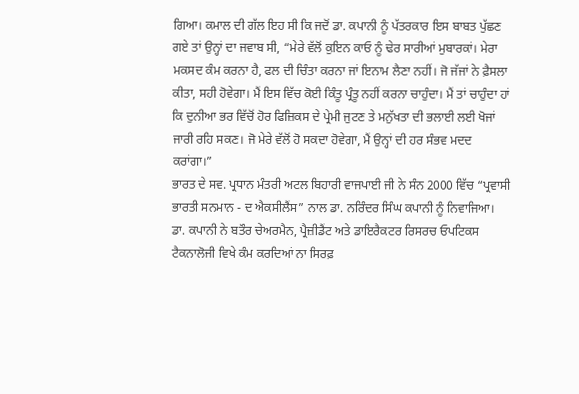ਗਿਆ। ਕਮਾਲ ਦੀ ਗੱਲ ਇਹ ਸੀ ਕਿ ਜਦੋਂ ਡਾ. ਕਪਾਨੀ ਨੂੰ ਪੱਤਰਕਾਰ ਇਸ ਬਾਬਤ ਪੁੱਛਣ ਗਏ ਤਾਂ ਉਨ੍ਹਾਂ ਦਾ ਜਵਾਬ ਸੀ, “ਮੇਰੇ ਵੱਲੋਂ ਕੁਇਨ ਕਾਓ ਨੂੰ ਢੇਰ ਸਾਰੀਆਂ ਮੁਬਾਰਕਾਂ। ਮੇਰਾ ਮਕਸਦ ਕੰਮ ਕਰਨਾ ਹੈ, ਫਲ ਦੀ ਚਿੰਤਾ ਕਰਨਾ ਜਾਂ ਇਨਾਮ ਲੈਣਾ ਨਹੀਂ। ਜੋ ਜੱਜਾਂ ਨੇ ਫ਼ੈਸਲਾ ਕੀਤਾ, ਸਹੀ ਹੋਵੇਗਾ। ਮੈਂ ਇਸ ਵਿੱਚ ਕੋਈ ਕਿੰਤੂ ਪ੍ਰੰਤੂ ਨਹੀਂ ਕਰਨਾ ਚਾਹੁੰਦਾ। ਮੈਂ ਤਾਂ ਚਾਹੁੰਦਾ ਹਾਂ ਕਿ ਦੁਨੀਆ ਭਰ ਵਿੱਚੋਂ ਹੋਰ ਫਿਜ਼ਿਕਸ ਦੇ ਪ੍ਰੇਮੀ ਜੁਟਣ ਤੇ ਮਨੁੱਖਤਾ ਦੀ ਭਲਾਈ ਲਈ ਖੋਜਾਂ ਜਾਰੀ ਰਹਿ ਸਕਣ। ਜੋ ਮੇਰੇ ਵੱਲੋਂ ਹੋ ਸਕਦਾ ਹੋਵੇਗਾ, ਮੈਂ ਉਨ੍ਹਾਂ ਦੀ ਹਰ ਸੰਭਵ ਮਦਦ ਕਰਾਂਗਾ।”
ਭਾਰਤ ਦੇ ਸਵ. ਪ੍ਰਧਾਨ ਮੰਤਰੀ ਅਟਲ ਬਿਹਾਰੀ ਵਾਜਪਾਈ ਜੀ ਨੇ ਸੰਨ 2000 ਵਿੱਚ “ਪ੍ਰਵਾਸੀ ਭਾਰਤੀ ਸਨਮਾਨ - ਦ ਐਕਸੀਲੈਂਸ” ਨਾਲ ਡਾ. ਨਰਿੰਦਰ ਸਿੰਘ ਕਪਾਨੀ ਨੂੰ ਨਿਵਾਜਿਆ।
ਡਾ. ਕਪਾਨੀ ਨੇ ਬਤੌਰ ਚੇਅਰਮੈਨ, ਪ੍ਰੈਜ਼ੀਡੈਂਟ ਅਤੇ ਡਾਇਰੈਕਟਰ ਰਿਸਰਚ ਓਪਟਿਕਸ ਟੈਕਨਾਲੋਜੀ ਵਿਖੇ ਕੰਮ ਕਰਦਿਆਂ ਨਾ ਸਿਰਫ਼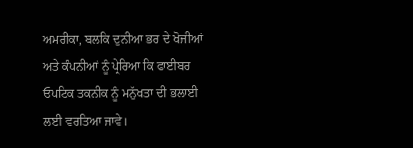ਅਮਰੀਕਾ, ਬਲਕਿ ਦੁਨੀਆ ਭਰ ਦੇ ਖੋਜੀਆਂ ਅਤੇ ਕੰਪਨੀਆਂ ਨੂੰ ਪ੍ਰੇਰਿਆ ਕਿ ਫਾਈਬਰ ਓਪਟਿਕ ਤਕਨੀਕ ਨੂੰ ਮਨੁੱਖਤਾ ਦੀ ਭਲਾਈ ਲਈ ਵਰਤਿਆ ਜਾਵੇ।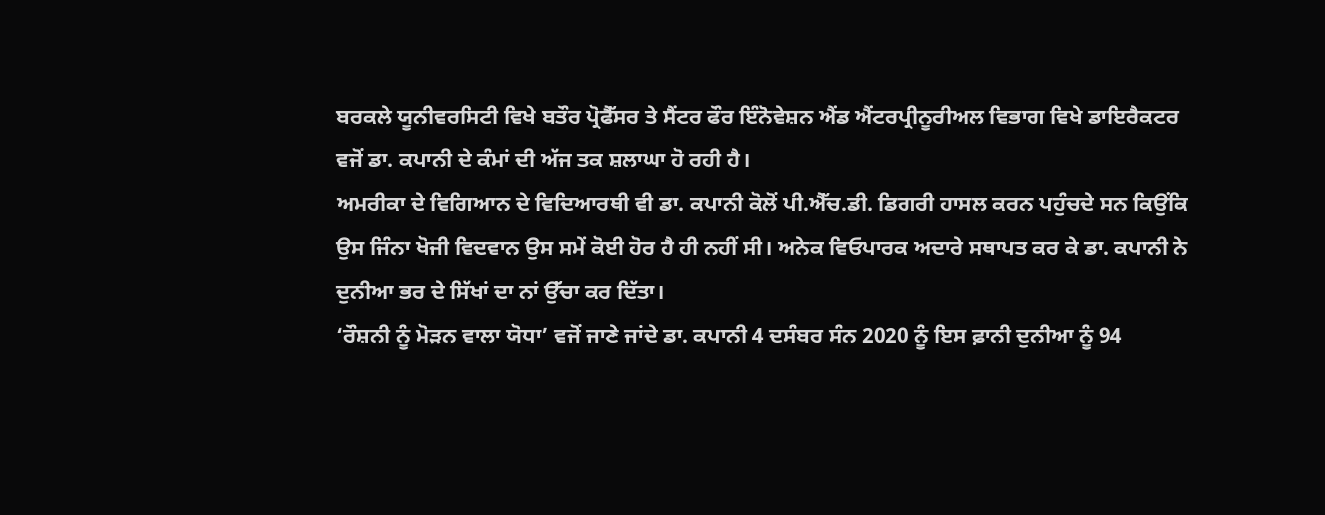ਬਰਕਲੇ ਯੂਨੀਵਰਸਿਟੀ ਵਿਖੇ ਬਤੌਰ ਪ੍ਰੋਫੈੱਸਰ ਤੇ ਸੈਂਟਰ ਫੌਰ ਇੰਨੋਵੇਸ਼ਨ ਐਂਡ ਐਂਟਰਪ੍ਰੀਨੂਰੀਅਲ ਵਿਭਾਗ ਵਿਖੇ ਡਾਇਰੈਕਟਰ ਵਜੋਂ ਡਾ. ਕਪਾਨੀ ਦੇ ਕੰਮਾਂ ਦੀ ਅੱਜ ਤਕ ਸ਼ਲਾਘਾ ਹੋ ਰਹੀ ਹੈ।
ਅਮਰੀਕਾ ਦੇ ਵਿਗਿਆਨ ਦੇ ਵਿਦਿਆਰਥੀ ਵੀ ਡਾ. ਕਪਾਨੀ ਕੋਲੋਂ ਪੀ.ਐੱਚ.ਡੀ. ਡਿਗਰੀ ਹਾਸਲ ਕਰਨ ਪਹੁੰਚਦੇ ਸਨ ਕਿਉਂਕਿ ਉਸ ਜਿੰਨਾ ਖੋਜੀ ਵਿਦਵਾਨ ਉਸ ਸਮੇਂ ਕੋਈ ਹੋਰ ਹੈ ਹੀ ਨਹੀਂ ਸੀ। ਅਨੇਕ ਵਿਓਪਾਰਕ ਅਦਾਰੇ ਸਥਾਪਤ ਕਰ ਕੇ ਡਾ. ਕਪਾਨੀ ਨੇ ਦੁਨੀਆ ਭਰ ਦੇ ਸਿੱਖਾਂ ਦਾ ਨਾਂ ਉੱਚਾ ਕਰ ਦਿੱਤਾ।
‘ਰੌਸ਼ਨੀ ਨੂੰ ਮੋੜਨ ਵਾਲਾ ਯੋਧਾ’ ਵਜੋਂ ਜਾਣੇ ਜਾਂਦੇ ਡਾ. ਕਪਾਨੀ 4 ਦਸੰਬਰ ਸੰਨ 2020 ਨੂੰ ਇਸ ਫ਼ਾਨੀ ਦੁਨੀਆ ਨੂੰ 94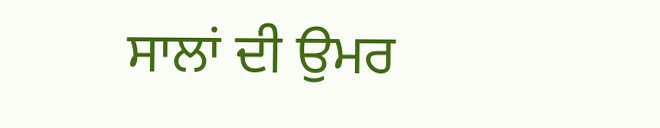ਸਾਲਾਂ ਦੀ ਉਮਰ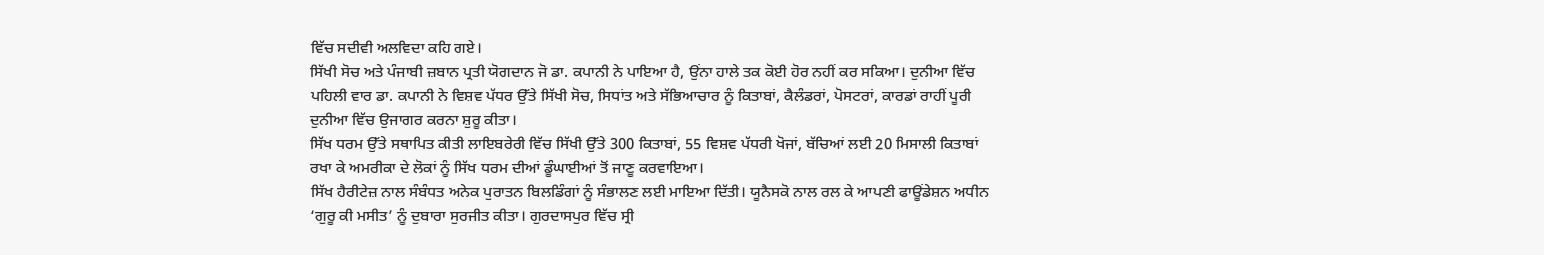ਵਿੱਚ ਸਦੀਵੀ ਅਲਵਿਦਾ ਕਹਿ ਗਏ।
ਸਿੱਖੀ ਸੋਚ ਅਤੇ ਪੰਜਾਬੀ ਜ਼ਬਾਨ ਪ੍ਰਤੀ ਯੋਗਦਾਨ ਜੋ ਡਾ. ਕਪਾਨੀ ਨੇ ਪਾਇਆ ਹੈ, ਉਂਨਾ ਹਾਲੇ ਤਕ ਕੋਈ ਹੋਰ ਨਹੀਂ ਕਰ ਸਕਿਆ। ਦੁਨੀਆ ਵਿੱਚ ਪਹਿਲੀ ਵਾਰ ਡਾ. ਕਪਾਨੀ ਨੇ ਵਿਸ਼ਵ ਪੱਧਰ ਉੱਤੇ ਸਿੱਖੀ ਸੋਚ, ਸਿਧਾਂਤ ਅਤੇ ਸੱਭਿਆਚਾਰ ਨੂੰ ਕਿਤਾਬਾਂ, ਕੈਲੰਡਰਾਂ, ਪੋਸਟਰਾਂ, ਕਾਰਡਾਂ ਰਾਹੀਂ ਪੂਰੀ ਦੁਨੀਆ ਵਿੱਚ ਉਜਾਗਰ ਕਰਨਾ ਸ਼ੁਰੂ ਕੀਤਾ।
ਸਿੱਖ ਧਰਮ ਉੱਤੇ ਸਥਾਪਿਤ ਕੀਤੀ ਲਾਇਬਰੇਰੀ ਵਿੱਚ ਸਿੱਖੀ ਉੱਤੇ 300 ਕਿਤਾਬਾਂ, 55 ਵਿਸ਼ਵ ਪੱਧਰੀ ਖੋਜਾਂ, ਬੱਚਿਆਂ ਲਈ 20 ਮਿਸਾਲੀ ਕਿਤਾਬਾਂ ਰਖਾ ਕੇ ਅਮਰੀਕਾ ਦੇ ਲੋਕਾਂ ਨੂੰ ਸਿੱਖ ਧਰਮ ਦੀਆਂ ਡੂੰਘਾਈਆਂ ਤੋਂ ਜਾਣੂ ਕਰਵਾਇਆ।
ਸਿੱਖ ਹੈਰੀਟੇਜ਼ ਨਾਲ ਸੰਬੰਧਤ ਅਨੇਕ ਪੁਰਾਤਨ ਬਿਲਡਿੰਗਾਂ ਨੂੰ ਸੰਭਾਲਣ ਲਈ ਮਾਇਆ ਦਿੱਤੀ। ਯੂਨੈਸਕੋ ਨਾਲ ਰਲ ਕੇ ਆਪਣੀ ਫਾਊਂਡੇਸ਼ਨ ਅਧੀਨ ‘ਗੁਰੂ ਕੀ ਮਸੀਤ’ ਨੂੰ ਦੁਬਾਰਾ ਸੁਰਜੀਤ ਕੀਤਾ। ਗੁਰਦਾਸਪੁਰ ਵਿੱਚ ਸ੍ਰੀ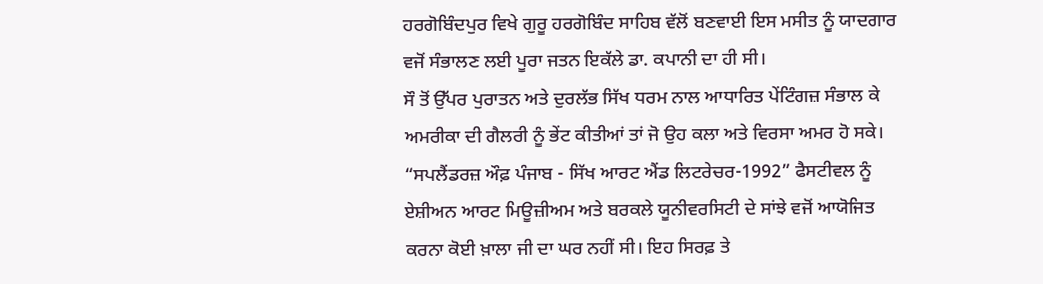ਹਰਗੋਬਿੰਦਪੁਰ ਵਿਖੇ ਗੁਰੂ ਹਰਗੋਬਿੰਦ ਸਾਹਿਬ ਵੱਲੋਂ ਬਣਵਾਈ ਇਸ ਮਸੀਤ ਨੂੰ ਯਾਦਗਾਰ ਵਜੋਂ ਸੰਭਾਲਣ ਲਈ ਪੂਰਾ ਜਤਨ ਇਕੱਲੇ ਡਾ. ਕਪਾਨੀ ਦਾ ਹੀ ਸੀ।
ਸੌ ਤੋਂ ਉੱਪਰ ਪੁਰਾਤਨ ਅਤੇ ਦੁਰਲੱਭ ਸਿੱਖ ਧਰਮ ਨਾਲ ਆਧਾਰਿਤ ਪੇਂਟਿੰਗਜ਼ ਸੰਭਾਲ ਕੇ ਅਮਰੀਕਾ ਦੀ ਗੈਲਰੀ ਨੂੰ ਭੇਂਟ ਕੀਤੀਆਂ ਤਾਂ ਜੋ ਉਹ ਕਲਾ ਅਤੇ ਵਿਰਸਾ ਅਮਰ ਹੋ ਸਕੇ।
“ਸਪਲੈਂਡਰਜ਼ ਔਫ਼ ਪੰਜਾਬ - ਸਿੱਖ ਆਰਟ ਐਂਡ ਲਿਟਰੇਚਰ-1992” ਫੈਸਟੀਵਲ ਨੂੰ ਏਸ਼ੀਅਨ ਆਰਟ ਮਿਊਜ਼ੀਅਮ ਅਤੇ ਬਰਕਲੇ ਯੂਨੀਵਰਸਿਟੀ ਦੇ ਸਾਂਝੇ ਵਜੋਂ ਆਯੋਜਿਤ ਕਰਨਾ ਕੋਈ ਖ਼ਾਲਾ ਜੀ ਦਾ ਘਰ ਨਹੀਂ ਸੀ। ਇਹ ਸਿਰਫ਼ ਤੇ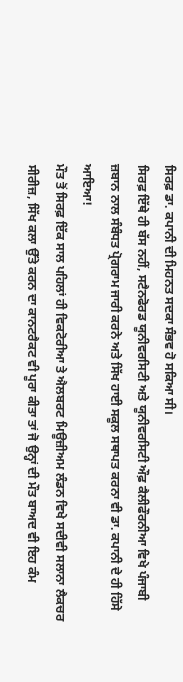ਸਿਰਫ਼ ਡਾ. ਕਪਾਨੀ ਦੀ ਮਿਹਨਤ ਸਦਕਾ ਸੰਭਵ ਹੋ ਸਕਿਆ ਸੀ।
ਸਿਰਫ਼ ਇੱਥੇ ਹੀ ਬੱਸ ਨਹੀਂ, ਸਟੈਨਫੋਰਡ ਯੂਨੀਵਰਸਿਟੀ ਅਤੇ ਯੂਨੀਵਰਸਿਟੀ ਔਫ਼ ਕੈਲੀਫੌਰਨੀਆ ਵਿਖੇ ਪੰਜਾਬੀ ਜ਼ਬਾਨ ਨਾਲ ਸੰਬੰਧਤ ਪ੍ਰੋਗਰਾਮ ਜਾਰੀ ਕਰਨੇ ਅਤੇ ਸਿੱਖ ਹਾਈ ਸਕੂਲ ਸਥਾਪਤ ਕਰਨਾ ਵੀ ਡਾ. ਕਪਾਨੀ ਦੇ ਹੀ ਹਿੱਸੇ ਆਇਆ!
ਮੌਤ ਤੋਂ ਸਿਰਫ਼ ਇੱਕ ਸਾਲ ਪਹਿਲਾਂ ਹੀ ਵਿਕਟੋਰੀਆ ਤੇ ਐਲਬਰਟ ਮਿਊਜ਼ੀਅਮ ਲੰਡਨ ਵਿਖੇ ਸਦੀਵੀ ਸਲਾਨਾ ਲੈਕਚਰ ਸੀਰੀਜ਼, ਸਿੱਖ ਕਲਾ ਉੱਤੇ ਕਰਨ ਦਾ ਕਾਨਟਰੈਕਟ ਵੀ ਪੂਰਾ ਕੀਤਾ ਤਾਂ ਜੋ ਉਨ੍ਹਾਂ ਦੀ ਮੌਤ ਬਾਅਦ ਵੀ ਇਹ ਕੰਮ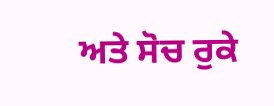ਅਤੇ ਸੋਚ ਰੁਕੇ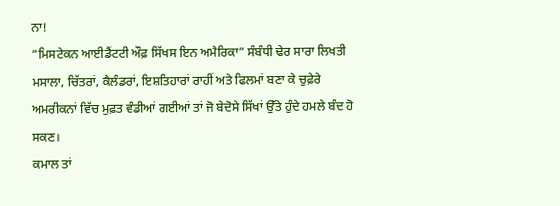ਨਾ!
“ਮਿਸਟੇਕਨ ਆਈਡੈਂਟਟੀ ਔਫ਼ ਸਿੱਖਸ ਇਨ ਅਮੈਰਿਕਾ” ਸੰਬੰਧੀ ਢੇਰ ਸਾਰਾ ਲਿਖਤੀ ਮਸਾਲਾ, ਚਿੱਤਰਾਂ, ਕੈਲੰਡਰਾਂ, ਇਸ਼ਤਿਹਾਰਾਂ ਰਾਹੀਂ ਅਤੇ ਫਿਲਮਾਂ ਬਣਾ ਕੇ ਚੁਫ਼ੇਰੇ ਅਮਰੀਕਨਾਂ ਵਿੱਚ ਮੁਫ਼ਤ ਵੰਡੀਆਂ ਗਈਆਂ ਤਾਂ ਜੋ ਬੇਦੋਸੇ ਸਿੱਖਾਂ ਉੱਤੇ ਹੁੰਦੇ ਹਮਲੇ ਬੰਦ ਹੋ ਸਕਣ।
ਕਮਾਲ ਤਾਂ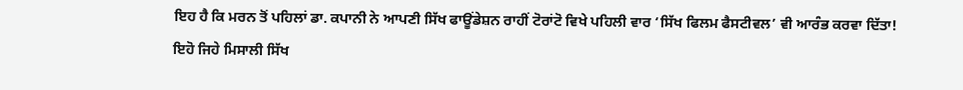ਇਹ ਹੈ ਕਿ ਮਰਨ ਤੋਂ ਪਹਿਲਾਂ ਡਾ. ਕਪਾਨੀ ਨੇ ਆਪਣੀ ਸਿੱਖ ਫਾਊਂਡੇਸ਼ਨ ਰਾਹੀਂ ਟੋਰਾਂਟੋ ਵਿਖੇ ਪਹਿਲੀ ਵਾਰ ‘ਸਿੱਖ ਫਿਲਮ ਫੈਸਟੀਵਲ’ ਵੀ ਆਰੰਭ ਕਰਵਾ ਦਿੱਤਾ!
ਇਹੋ ਜਿਹੇ ਮਿਸਾਲੀ ਸਿੱਖ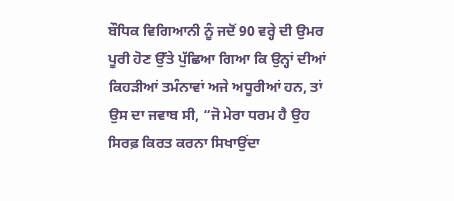ਬੌਧਿਕ ਵਿਗਿਆਨੀ ਨੂੰ ਜਦੋਂ 90 ਵਰ੍ਹੇ ਦੀ ਉਮਰ ਪੂਰੀ ਹੋਣ ਉੱਤੇ ਪੁੱਛਿਆ ਗਿਆ ਕਿ ਉਨ੍ਹਾਂ ਦੀਆਂ ਕਿਹੜੀਆਂ ਤਮੰਨਾਵਾਂ ਅਜੇ ਅਧੂਰੀਆਂ ਹਨ, ਤਾਂ ਉਸ ਦਾ ਜਵਾਬ ਸੀ, “ਜੋ ਮੇਰਾ ਧਰਮ ਹੈ ਉਹ ਸਿਰਫ਼ ਕਿਰਤ ਕਰਨਾ ਸਿਖਾਉਂਦਾ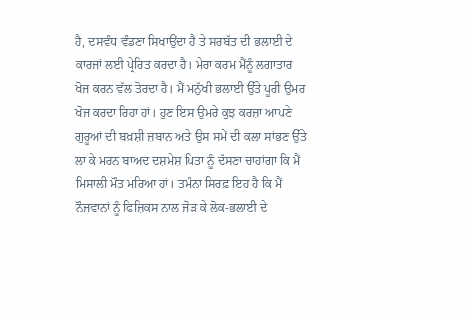ਹੈ, ਦਸਵੰਧ ਵੰਡਣਾ ਸਿਖਾਉਂਦਾ ਹੈ ਤੇ ਸਰਬੱਤ ਦੀ ਭਲਾਈ ਦੇ ਕਾਰਜਾਂ ਲਈ ਪ੍ਰੇਰਿਤ ਕਰਦਾ ਹੈ। ਮੇਰਾ ਕਰਮ ਮੈਂਨੂੰ ਲਗਾਤਾਰ ਖੋਜ ਕਰਨ ਵੱਲ ਤੋਰਦਾ ਹੈ। ਮੈਂ ਮਨੁੱਖੀ ਭਲਾਈ ਉੱਤੇ ਪੂਰੀ ਉਮਰ ਖੋਜ ਕਰਦਾ ਰਿਹਾ ਹਾਂ। ਹੁਣ ਇਸ ਉਮਰੇ ਕੁਝ ਕਰਜ਼ਾ ਆਪਣੇ ਗੁਰੂਆਂ ਦੀ ਬਖ਼ਸ਼ੀ ਜ਼ਬਾਨ ਅਤੇ ਉਸ ਸਮੇਂ ਦੀ ਕਲਾ ਸਾਂਭਣ ਉੱਤੇ ਲਾ ਕੇ ਮਰਨ ਬਾਅਦ ਦਸ਼ਮੇਸ਼ ਪਿਤਾ ਨੂੰ ਦੱਸਣਾ ਚਾਹਾਂਗਾ ਕਿ ਮੈਂ ਮਿਸਾਲੀ ਮੌਤ ਮਰਿਆ ਹਾਂ। ਤਮੰਨਾ ਸਿਰਫ਼ ਇਹ ਹੈ ਕਿ ਮੈਂ ਨੌਜਵਾਨਾਂ ਨੂੰ ਫਿਜ਼ਿਕਸ ਨਾਲ ਜੋੜ ਕੇ ਲੋਕ-ਭਲਾਈ ਦੇ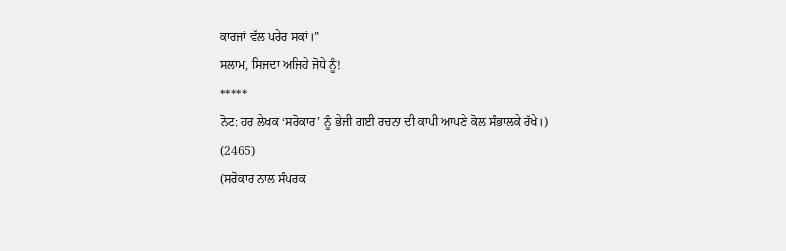ਕਾਰਜਾਂ ਵੱਲ ਪਰੇਰ ਸਕਾਂ।”
ਸਲਾਮ, ਸਿਜਦਾ ਅਜਿਹੇ ਜੋਧੇ ਨੂੰ!
*****
ਨੋਟ: ਹਰ ਲੇਖਕ ‘ਸਰੋਕਾਰ’ ਨੂੰ ਭੇਜੀ ਗਈ ਰਚਨਾ ਦੀ ਕਾਪੀ ਆਪਣੇ ਕੋਲ ਸੰਭਾਲਕੇ ਰੱਖੇ।)
(2465)
(ਸਰੋਕਾਰ ਨਾਲ ਸੰਪਰਕ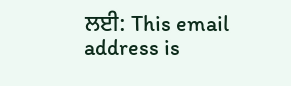ਲਈ: This email address is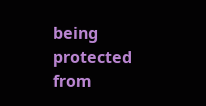being protected from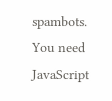spambots. You need JavaScript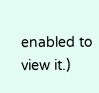enabled to view it.)